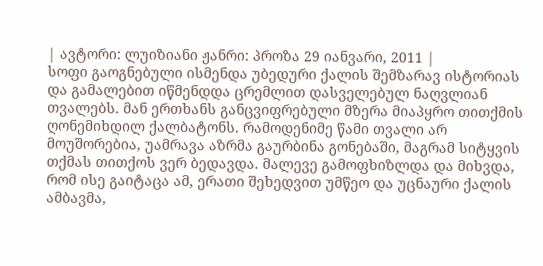| ავტორი: ლუიზიანი ჟანრი: პროზა 29 იანვარი, 2011 |
სოფი გაოგნებული ისმენდა უბედური ქალის შემზარავ ისტორიას და გამალებით იწმენდდა ცრემლით დასველებულ ნაღვლიან თვალებს. მან ერთხანს განცვიფრებული მზერა მიაპყრო თითქმის ღონემიხდილ ქალბატონს. რამოდენიმე წამი თვალი არ მოუშორებია, უამრავა აზრმა გაურბინა გონებაში, მაგრამ სიტყვის თქმას თითქოს ვერ ბედავდა. მალევე გამოფხიზლდა და მიხვდა, რომ ისე გაიტაცა ამ, ერათი შეხედვით უმწეო და უცნაური ქალის ამბავმა,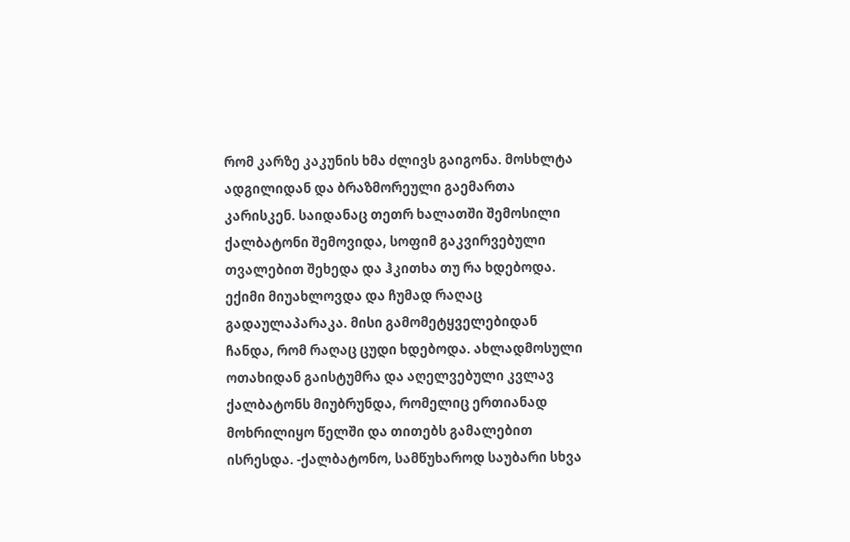რომ კარზე კაკუნის ხმა ძლივს გაიგონა. მოსხლტა ადგილიდან და ბრაზმორეული გაემართა კარისკენ. საიდანაც თეთრ ხალათში შემოსილი ქალბატონი შემოვიდა, სოფიმ გაკვირვებული თვალებით შეხედა და ჰკითხა თუ რა ხდებოდა. ექიმი მიუახლოვდა და ჩუმად რაღაც გადაულაპარაკა. მისი გამომეტყველებიდან ჩანდა, რომ რაღაც ცუდი ხდებოდა. ახლადმოსული ოთახიდან გაისტუმრა და აღელვებული კვლავ ქალბატონს მიუბრუნდა, რომელიც ერთიანად მოხრილიყო წელში და თითებს გამალებით ისრესდა. -ქალბატონო, სამწუხაროდ საუბარი სხვა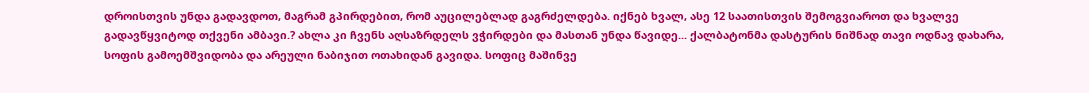დროისთვის უნდა გადავდოთ, მაგრამ გპირდებით, რომ აუცილებლად გაგრძელდება. იქნებ ხვალ, ასე 12 საათისთვის შემოგვიაროთ და ხვალვე გადავწყვიტოდ თქვენი ამბავი.? ახლა კი ჩვენს აღსაზრდელს ვჭირდები და მასთან უნდა წავიდე... ქალბატონმა დასტურის ნიშნად თავი ოდნავ დახარა, სოფის გამოემშვიდობა და არეული ნაბიჯით ოთახიდან გავიდა. სოფიც მაშინვე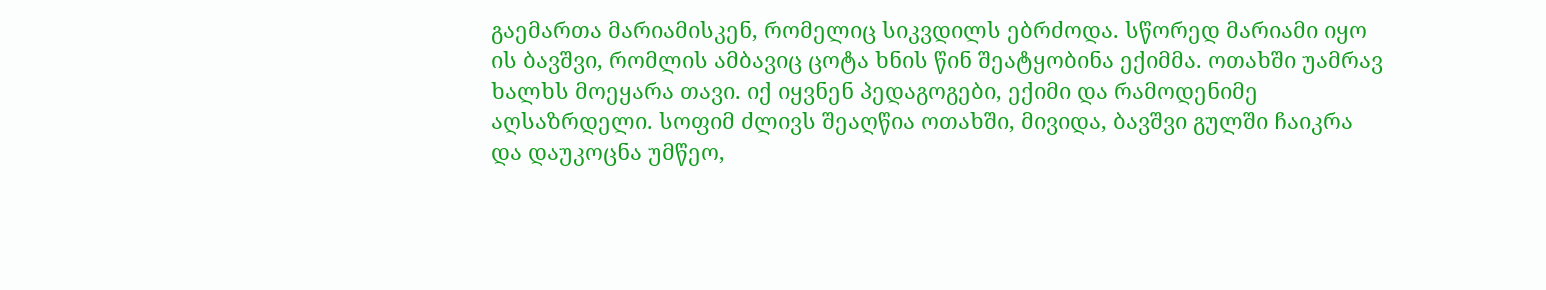გაემართა მარიამისკენ, რომელიც სიკვდილს ებრძოდა. სწორედ მარიამი იყო ის ბავშვი, რომლის ამბავიც ცოტა ხნის წინ შეატყობინა ექიმმა. ოთახში უამრავ ხალხს მოეყარა თავი. იქ იყვნენ პედაგოგები, ექიმი და რამოდენიმე აღსაზრდელი. სოფიმ ძლივს შეაღწია ოთახში, მივიდა, ბავშვი გულში ჩაიკრა და დაუკოცნა უმწეო,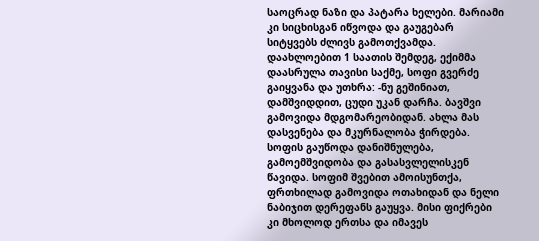საოცრად ნაზი და პატარა ხელები. მარიამი კი სიცხისგან იწვოდა და გაუგებარ სიტყვებს ძლივს გამოთქვამდა. დაახლოებით 1 საათის შემდეგ, ექიმმა დაასრულა თავისი საქმე, სოფი გვერძე გაიყვანა და უთხრა: -ნუ გეშინიათ, დამშვიდდით, ცუდი უკან დარჩა. ბავშვი გამოვიდა მდგომარეობიდან. ახლა მას დასვენება და მკურნალობა ჭირდება. სოფის გაუწოდა დანიშნულება, გამოემშვიდობა და გასასვლელისკენ წავიდა. სოფიმ შვებით ამოისუნთქა, ფრთხილად გამოვიდა ოთახიდან და ნელი ნაბიჯით დერეფანს გაუყვა. მისი ფიქრები კი მხოლოდ ერთსა და იმავეს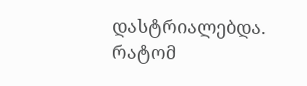დასტრიალებდა. რატომ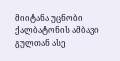მიიტანა უცნობი ქალბატონის ამბავი გულთან ასე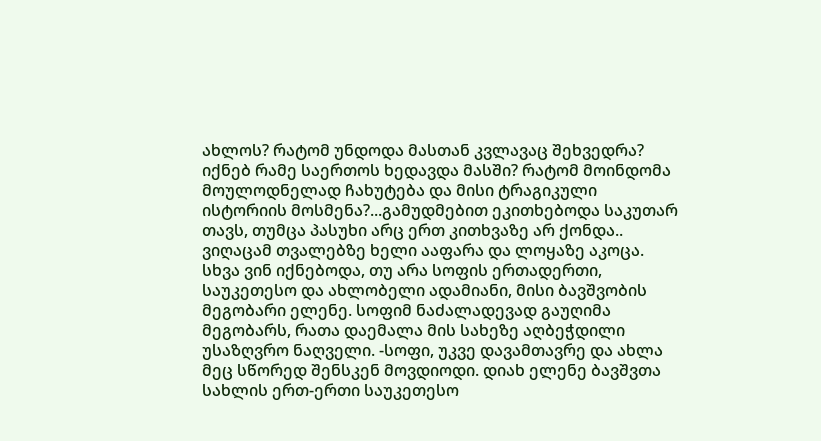ახლოს? რატომ უნდოდა მასთან კვლავაც შეხვედრა? იქნებ რამე საერთოს ხედავდა მასში? რატომ მოინდომა მოულოდნელად ჩახუტება და მისი ტრაგიკული ისტორიის მოსმენა?...გამუდმებით ეკითხებოდა საკუთარ თავს, თუმცა პასუხი არც ერთ კითხვაზე არ ქონდა.. ვიღაცამ თვალებზე ხელი ააფარა და ლოყაზე აკოცა. სხვა ვინ იქნებოდა, თუ არა სოფის ერთადერთი, საუკეთესო და ახლობელი ადამიანი, მისი ბავშვობის მეგობარი ელენე. სოფიმ ნაძალადევად გაუღიმა მეგობარს, რათა დაემალა მის სახეზე აღბეჭდილი უსაზღვრო ნაღველი. -სოფი, უკვე დავამთავრე და ახლა მეც სწორედ შენსკენ მოვდიოდი. დიახ ელენე ბავშვთა სახლის ერთ-ერთი საუკეთესო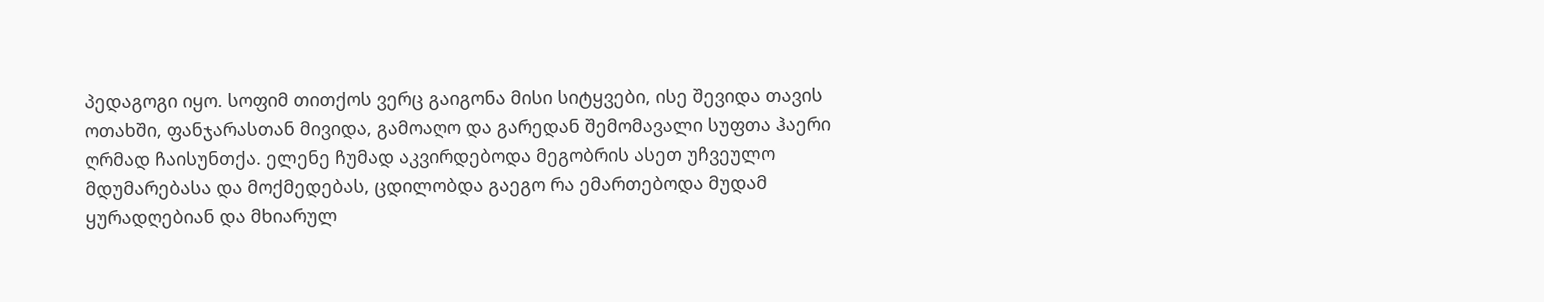პედაგოგი იყო. სოფიმ თითქოს ვერც გაიგონა მისი სიტყვები, ისე შევიდა თავის ოთახში, ფანჯარასთან მივიდა, გამოაღო და გარედან შემომავალი სუფთა ჰაერი ღრმად ჩაისუნთქა. ელენე ჩუმად აკვირდებოდა მეგობრის ასეთ უჩვეულო მდუმარებასა და მოქმედებას, ცდილობდა გაეგო რა ემართებოდა მუდამ ყურადღებიან და მხიარულ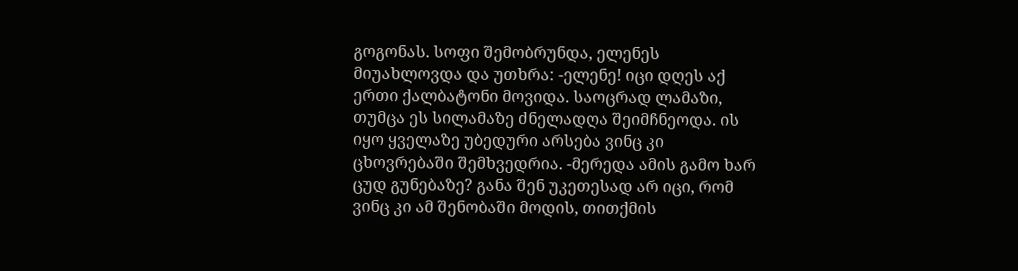გოგონას. სოფი შემობრუნდა, ელენეს მიუახლოვდა და უთხრა: -ელენე! იცი დღეს აქ ერთი ქალბატონი მოვიდა. საოცრად ლამაზი, თუმცა ეს სილამაზე ძნელადღა შეიმჩნეოდა. ის იყო ყველაზე უბედური არსება ვინც კი ცხოვრებაში შემხვედრია. -მერედა ამის გამო ხარ ცუდ გუნებაზე? განა შენ უკეთესად არ იცი, რომ ვინც კი ამ შენობაში მოდის, თითქმის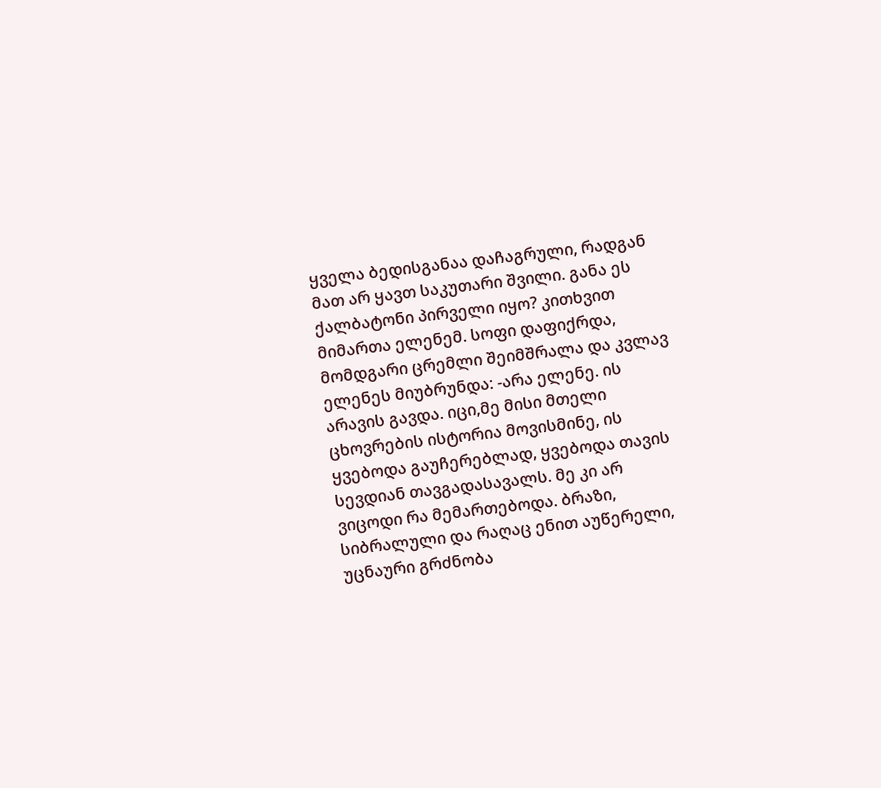ყველა ბედისგანაა დაჩაგრული, რადგან მათ არ ყავთ საკუთარი შვილი. განა ეს ქალბატონი პირველი იყო? კითხვით მიმართა ელენემ. სოფი დაფიქრდა, მომდგარი ცრემლი შეიმშრალა და კვლავ ელენეს მიუბრუნდა: -არა ელენე. ის არავის გავდა. იცი,მე მისი მთელი ცხოვრების ისტორია მოვისმინე, ის ყვებოდა გაუჩერებლად, ყვებოდა თავის სევდიან თავგადასავალს. მე კი არ ვიცოდი რა მემართებოდა. ბრაზი, სიბრალული და რაღაც ენით აუწერელი, უცნაური გრძნობა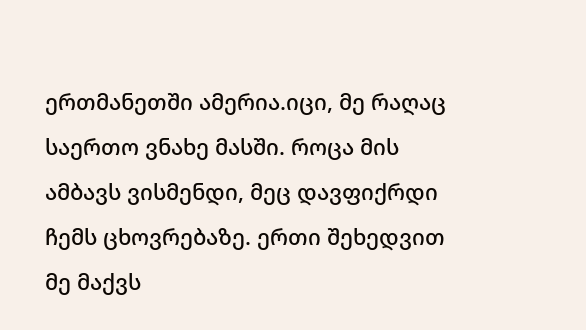ერთმანეთში ამერია.იცი, მე რაღაც საერთო ვნახე მასში. როცა მის ამბავს ვისმენდი, მეც დავფიქრდი ჩემს ცხოვრებაზე. ერთი შეხედვით მე მაქვს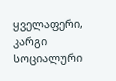ყველაფერი, კარგი სოციალური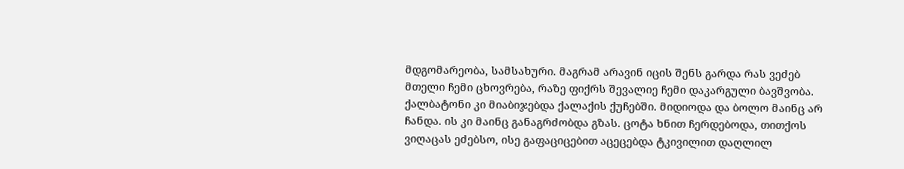მდგომარეობა, სამსახური. მაგრამ არავინ იცის შენს გარდა რას ვეძებ მთელი ჩემი ცხოვრება, რაზე ფიქრს შევალიე ჩემი დაკარგული ბავშვობა. ქალბატონი კი მიაბიჯებდა ქალაქის ქუჩებში. მიდიოდა და ბოლო მაინც არ ჩანდა. ის კი მაინც განაგრძობდა გზას. ცოტა ხნით ჩერდებოდა, თითქოს ვიღაცას ეძებსო, ისე გაფაციცებით აცეცებდა ტკივილით დაღლილ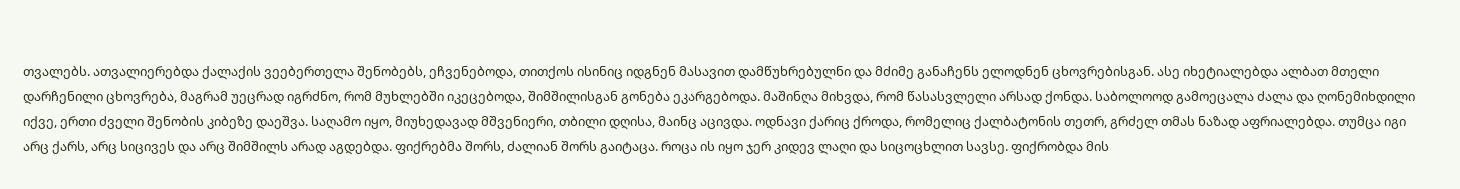თვალებს. ათვალიერებდა ქალაქის ვეებერთელა შენობებს, ეჩვენებოდა, თითქოს ისინიც იდგნენ მასავით დამწუხრებულნი და მძიმე განაჩენს ელოდნენ ცხოვრებისგან. ასე იხეტიალებდა ალბათ მთელი დარჩენილი ცხოვრება, მაგრამ უეცრად იგრძნო, რომ მუხლებში იკეცებოდა, შიმშილისგან გონება ეკარგებოდა. მაშინღა მიხვდა, რომ წასასვლელი არსად ქონდა. საბოლოოდ გამოეცალა ძალა და ღონემიხდილი იქვე, ერთი ძველი შენობის კიბეზე დაეშვა. საღამო იყო, მიუხედავად მშვენიერი, თბილი დღისა, მაინც აცივდა. ოდნავი ქარიც ქროდა, რომელიც ქალბატონის თეთრ, გრძელ თმას ნაზად აფრიალებდა. თუმცა იგი არც ქარს, არც სიცივეს და არც შიმშილს არად აგდებდა. ფიქრებმა შორს, ძალიან შორს გაიტაცა. როცა ის იყო ჯერ კიდევ ლაღი და სიცოცხლით სავსე. ფიქრობდა მის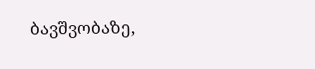ბავშვობაზე,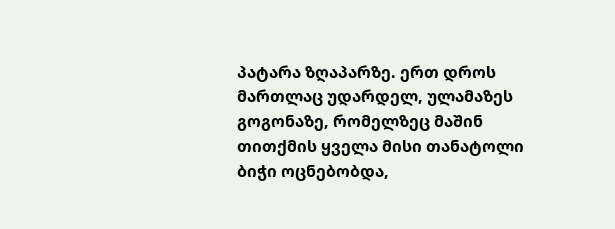პატარა ზღაპარზე. ერთ დროს მართლაც უდარდელ, ულამაზეს გოგონაზე, რომელზეც მაშინ თითქმის ყველა მისი თანატოლი ბიჭი ოცნებობდა,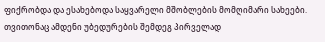ფიქრობდა და ესახებოდა საყვარელი მშობლების მომღიმარი სახეები. თვითონაც ამდენი უბედურების შემდეგ პირველად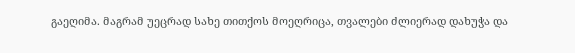გაეღიმა. მაგრამ უეცრად სახე თითქოს მოეღრიცა, თვალები ძლიერად დახუჭა და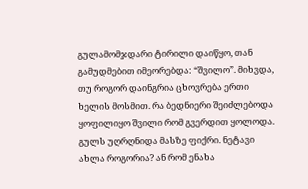გულამომჯდარი ტირილი დაიწყო, თან გამუდმებით იმეორებდა: “შვილო”. მიხვდა, თუ როგორ დაინგრია ცხოვრება ერთი ხელის მოსმით. რა ბედნიერი შეიძლებოდა ყოფილიყო შვილი რომ გვერდით ყოლოდა. გულს უღრღნიდა მასზე ფიქრი. ნეტავი ახლა როგორია? ან რომ ენახა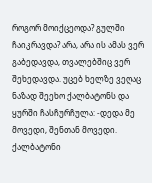როგორ მოიქცეოდა? გულში ჩაიკრავდა? არა, არა ის ამას ვერ გაბედავდა, თვალებშიც ვერ შეხედავდა. უცებ ხელზე ვეღაც ნაზად შეეხო ქალბატონს და ყურში ჩასჩურჩულა: -დედა მე მოვედი, შენთან მოვედი. ქალბატონი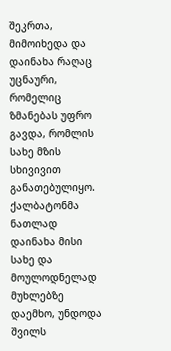შეკრთა, მიმოიხედა და დაინახა რაღაც უცნაური, რომელიც ზმანებას უფრო გავდა, რომლის სახე მზის სხივივით განათებულიყო. ქალბატონმა ნათლად დაინახა მისი სახე და მოულოდნელად მუხლებზე დაემხო, უნდოდა შვილს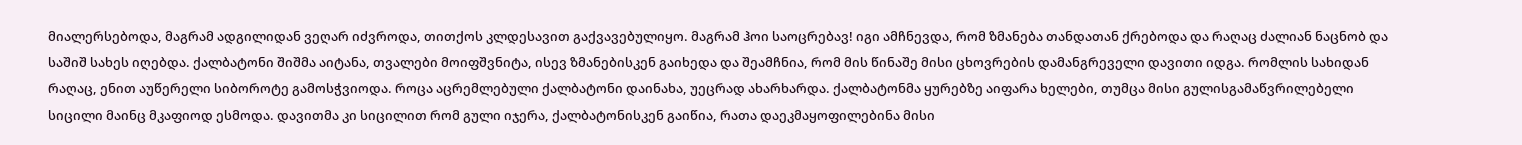მიალერსებოდა, მაგრამ ადგილიდან ვეღარ იძვროდა, თითქოს კლდესავით გაქვავებულიყო. მაგრამ ჰოი საოცრებავ! იგი ამჩნევდა, რომ ზმანება თანდათან ქრებოდა და რაღაც ძალიან ნაცნობ და საშიშ სახეს იღებდა. ქალბატონი შიშმა აიტანა, თვალები მოიფშვნიტა, ისევ ზმანებისკენ გაიხედა და შეამჩნია, რომ მის წინაშე მისი ცხოვრების დამანგრეველი დავითი იდგა. რომლის სახიდან რაღაც, ენით აუწერელი სიბოროტე გამოსჭვიოდა. როცა აცრემლებული ქალბატონი დაინახა, უეცრად ახარხარდა. ქალბატონმა ყურებზე აიფარა ხელები, თუმცა მისი გულისგამაწვრილებელი სიცილი მაინც მკაფიოდ ესმოდა. დავითმა კი სიცილით რომ გული იჯერა, ქალბატონისკენ გაიწია, რათა დაეკმაყოფილებინა მისი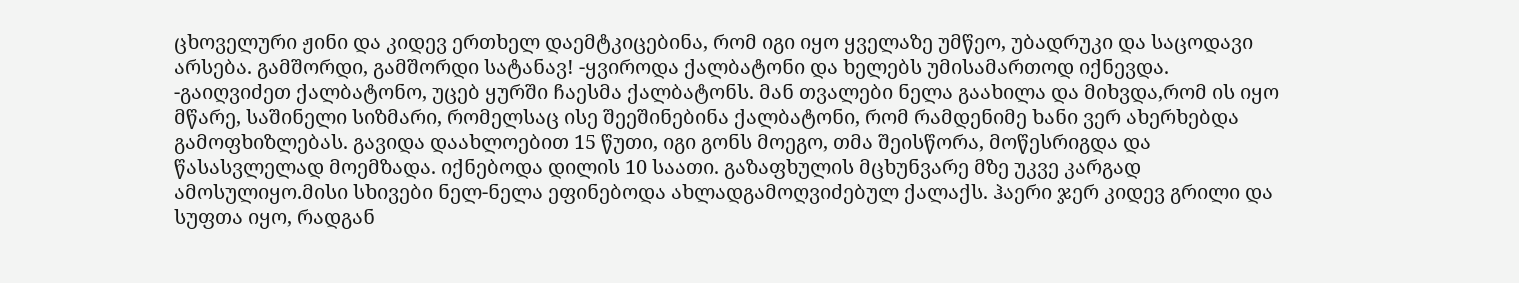ცხოველური ჟინი და კიდევ ერთხელ დაემტკიცებინა, რომ იგი იყო ყველაზე უმწეო, უბადრუკი და საცოდავი არსება. გამშორდი, გამშორდი სატანავ! -ყვიროდა ქალბატონი და ხელებს უმისამართოდ იქნევდა. -გაიღვიძეთ ქალბატონო, უცებ ყურში ჩაესმა ქალბატონს. მან თვალები ნელა გაახილა და მიხვდა,რომ ის იყო მწარე, საშინელი სიზმარი, რომელსაც ისე შეეშინებინა ქალბატონი, რომ რამდენიმე ხანი ვერ ახერხებდა გამოფხიზლებას. გავიდა დაახლოებით 15 წუთი, იგი გონს მოეგო, თმა შეისწორა, მოწესრიგდა და წასასვლელად მოემზადა. იქნებოდა დილის 10 საათი. გაზაფხულის მცხუნვარე მზე უკვე კარგად ამოსულიყო.მისი სხივები ნელ-ნელა ეფინებოდა ახლადგამოღვიძებულ ქალაქს. ჰაერი ჯერ კიდევ გრილი და სუფთა იყო, რადგან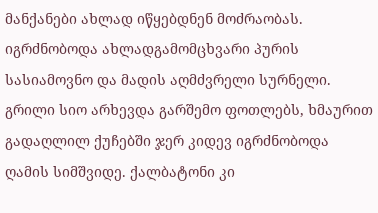მანქანები ახლად იწყებდნენ მოძრაობას. იგრძნობოდა ახლადგამომცხვარი პურის სასიამოვნო და მადის აღმძვრელი სურნელი. გრილი სიო არხევდა გარშემო ფოთლებს, ხმაურით გადაღლილ ქუჩებში ჯერ კიდევ იგრძნობოდა ღამის სიმშვიდე. ქალბატონი კი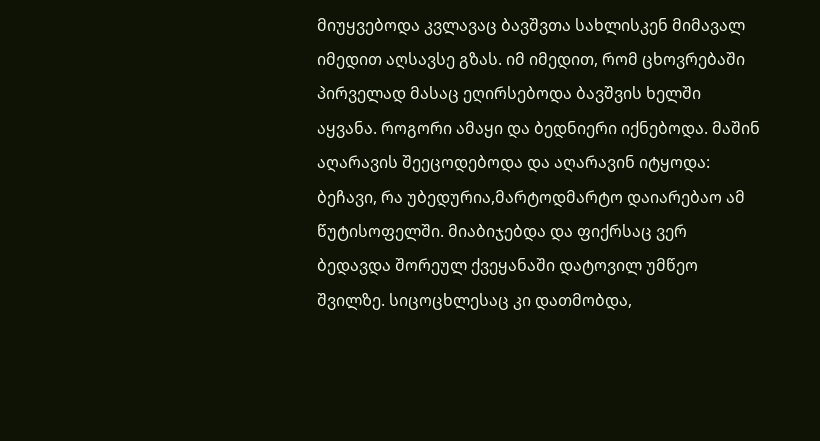მიუყვებოდა კვლავაც ბავშვთა სახლისკენ მიმავალ იმედით აღსავსე გზას. იმ იმედით, რომ ცხოვრებაში პირველად მასაც ეღირსებოდა ბავშვის ხელში აყვანა. როგორი ამაყი და ბედნიერი იქნებოდა. მაშინ აღარავის შეეცოდებოდა და აღარავინ იტყოდა: ბეჩავი, რა უბედურია,მარტოდმარტო დაიარებაო ამ წუტისოფელში. მიაბიჯებდა და ფიქრსაც ვერ ბედავდა შორეულ ქვეყანაში დატოვილ უმწეო შვილზე. სიცოცხლესაც კი დათმობდა,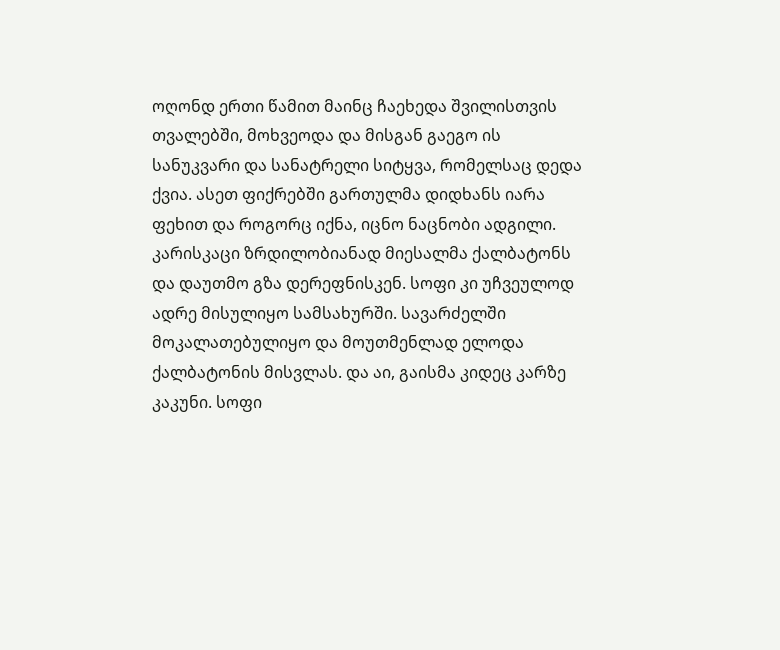ოღონდ ერთი წამით მაინც ჩაეხედა შვილისთვის თვალებში, მოხვეოდა და მისგან გაეგო ის სანუკვარი და სანატრელი სიტყვა, რომელსაც დედა ქვია. ასეთ ფიქრებში გართულმა დიდხანს იარა ფეხით და როგორც იქნა, იცნო ნაცნობი ადგილი. კარისკაცი ზრდილობიანად მიესალმა ქალბატონს და დაუთმო გზა დერეფნისკენ. სოფი კი უჩვეულოდ ადრე მისულიყო სამსახურში. სავარძელში მოკალათებულიყო და მოუთმენლად ელოდა ქალბატონის მისვლას. და აი, გაისმა კიდეც კარზე კაკუნი. სოფი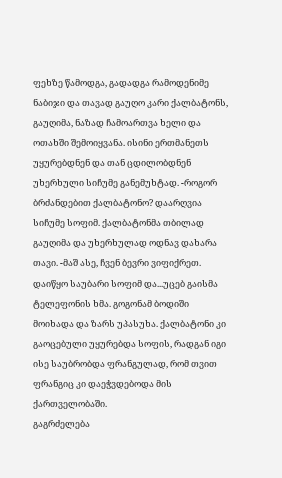ფეხზე წამოდგა, გადადგა რამოდენიმე ნაბიჯი და თავად გაუღო კარი ქალბატონს, გაუღიმა, ნაზად ჩამოართვა ხელი და ოთახში შემოიყვანა. ისინი ერთმანეთს უყურებდნენ და თან ცდილობდნენ უხერხული სიჩუმე განემუხტად. -როგორ ბრძანდებით ქალბატონო? დაარღვია სიჩუმე სოფიმ. ქალბატონმა თბილად გაუღიმა და უხერხულად ოდნავ დახარა თავი. -მაშ ასე, ჩვენ ბევრი ვიფიქრეთ. დაიწყო საუბარი სოფიმ და...უცებ გაისმა ტელეფონის ხმა. გოგონამ ბოდიში მოიხადა და ზარს უპასუხა. ქალბატონი კი გაოცებული უყურებდა სოფის, რადგან იგი ისე საუბრობდა ფრანგულად, რომ თვით ფრანგიც კი დაეჭვდებოდა მის ქართველობაში.
გაგრძელება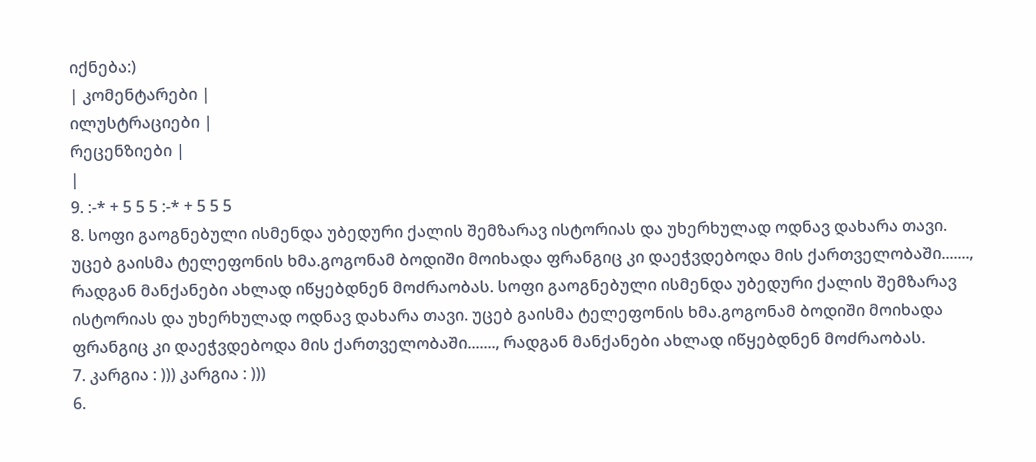იქნება:)
| კომენტარები |
ილუსტრაციები |
რეცენზიები |
|
9. :-* + 5 5 5 :-* + 5 5 5
8. სოფი გაოგნებული ისმენდა უბედური ქალის შემზარავ ისტორიას და უხერხულად ოდნავ დახარა თავი. უცებ გაისმა ტელეფონის ხმა.გოგონამ ბოდიში მოიხადა ფრანგიც კი დაეჭვდებოდა მის ქართველობაში......., რადგან მანქანები ახლად იწყებდნენ მოძრაობას. სოფი გაოგნებული ისმენდა უბედური ქალის შემზარავ ისტორიას და უხერხულად ოდნავ დახარა თავი. უცებ გაისმა ტელეფონის ხმა.გოგონამ ბოდიში მოიხადა ფრანგიც კი დაეჭვდებოდა მის ქართველობაში......., რადგან მანქანები ახლად იწყებდნენ მოძრაობას.
7. კარგია : ))) კარგია : )))
6.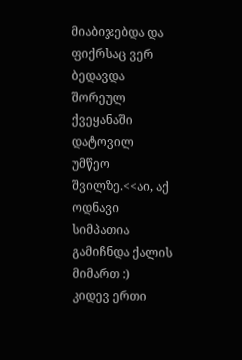მიაბიჯებდა და ფიქრსაც ვერ ბედავდა შორეულ ქვეყანაში დატოვილ უმწეო შვილზე.<<აი, აქ ოდნავი სიმპათია გამიჩნდა ქალის მიმართ :)
კიდევ ერთი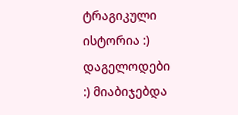ტრაგიკული ისტორია :)
დაგელოდები :) მიაბიჯებდა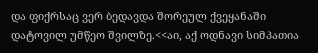და ფიქრსაც ვერ ბედავდა შორეულ ქვეყანაში დატოვილ უმწეო შვილზე.<<აი, აქ ოდნავი სიმპათია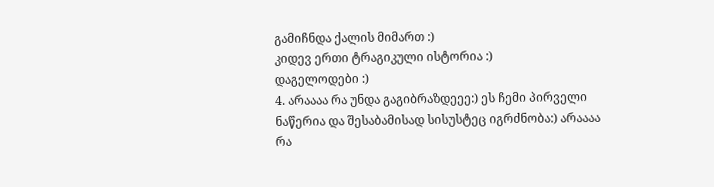გამიჩნდა ქალის მიმართ :)
კიდევ ერთი ტრაგიკული ისტორია :)
დაგელოდები :)
4. არაააა რა უნდა გაგიბრაზდეეე:) ეს ჩემი პირველი ნაწერია და შესაბამისად სისუსტეც იგრძნობა:) არაააა რა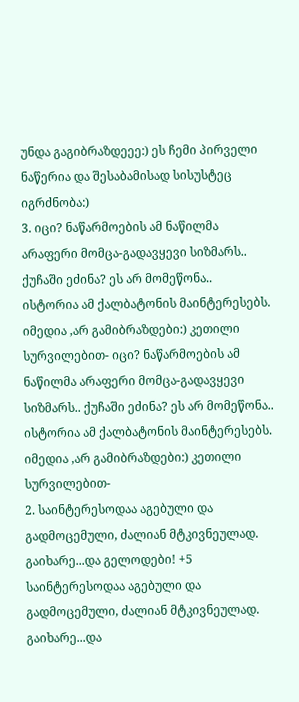უნდა გაგიბრაზდეეე:) ეს ჩემი პირველი ნაწერია და შესაბამისად სისუსტეც იგრძნობა:)
3. იცი? ნაწარმოების ამ ნაწილმა არაფერი მომცა-გადავყევი სიზმარს.. ქუჩაში ეძინა? ეს არ მომეწონა..
ისტორია ამ ქალბატონის მაინტერესებს. იმედია ,არ გამიბრაზდები:) კეთილი სურვილებით- იცი? ნაწარმოების ამ ნაწილმა არაფერი მომცა-გადავყევი სიზმარს.. ქუჩაში ეძინა? ეს არ მომეწონა..
ისტორია ამ ქალბატონის მაინტერესებს. იმედია ,არ გამიბრაზდები:) კეთილი სურვილებით-
2. საინტერესოდაა აგებული და გადმოცემული, ძალიან მტკივნეულად. გაიხარე...და გელოდები! +5 საინტერესოდაა აგებული და გადმოცემული, ძალიან მტკივნეულად. გაიხარე...და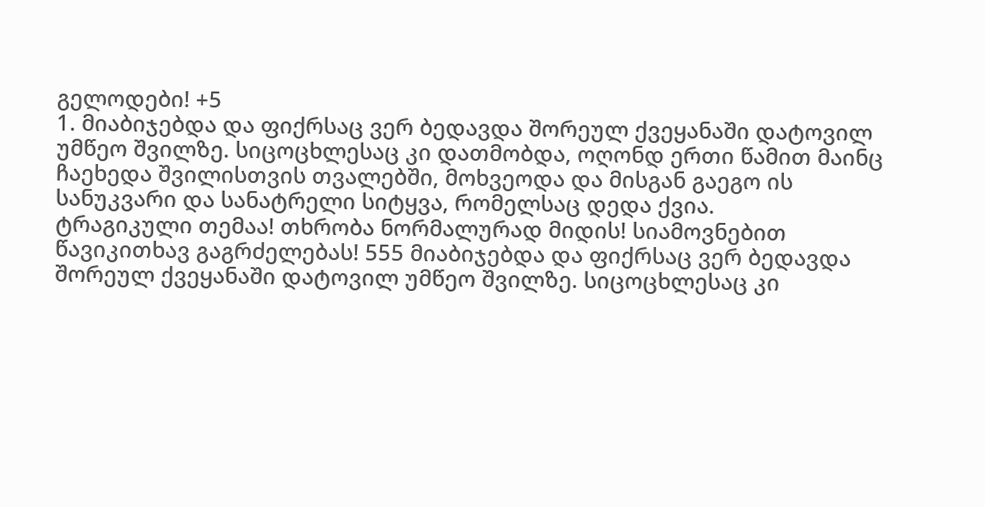გელოდები! +5
1. მიაბიჯებდა და ფიქრსაც ვერ ბედავდა შორეულ ქვეყანაში დატოვილ უმწეო შვილზე. სიცოცხლესაც კი დათმობდა, ოღონდ ერთი წამით მაინც ჩაეხედა შვილისთვის თვალებში, მოხვეოდა და მისგან გაეგო ის სანუკვარი და სანატრელი სიტყვა, რომელსაც დედა ქვია.
ტრაგიკული თემაა! თხრობა ნორმალურად მიდის! სიამოვნებით წავიკითხავ გაგრძელებას! 555 მიაბიჯებდა და ფიქრსაც ვერ ბედავდა შორეულ ქვეყანაში დატოვილ უმწეო შვილზე. სიცოცხლესაც კი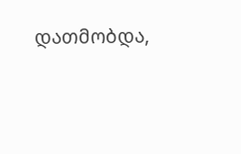დათმობდა,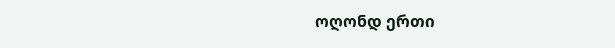ოღონდ ერთი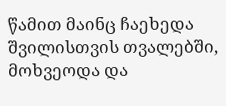წამით მაინც ჩაეხედა შვილისთვის თვალებში, მოხვეოდა და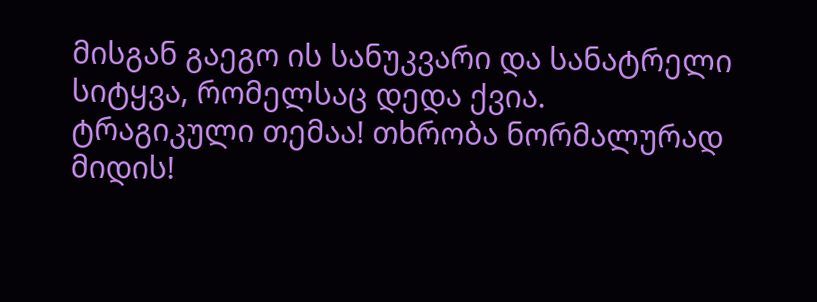მისგან გაეგო ის სანუკვარი და სანატრელი სიტყვა, რომელსაც დედა ქვია.
ტრაგიკული თემაა! თხრობა ნორმალურად მიდის!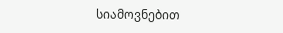სიამოვნებით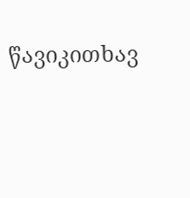წავიკითხავ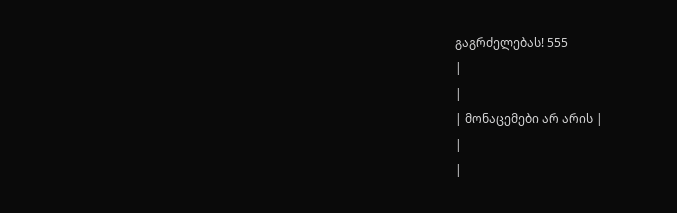გაგრძელებას! 555
|
|
| მონაცემები არ არის |
|
|